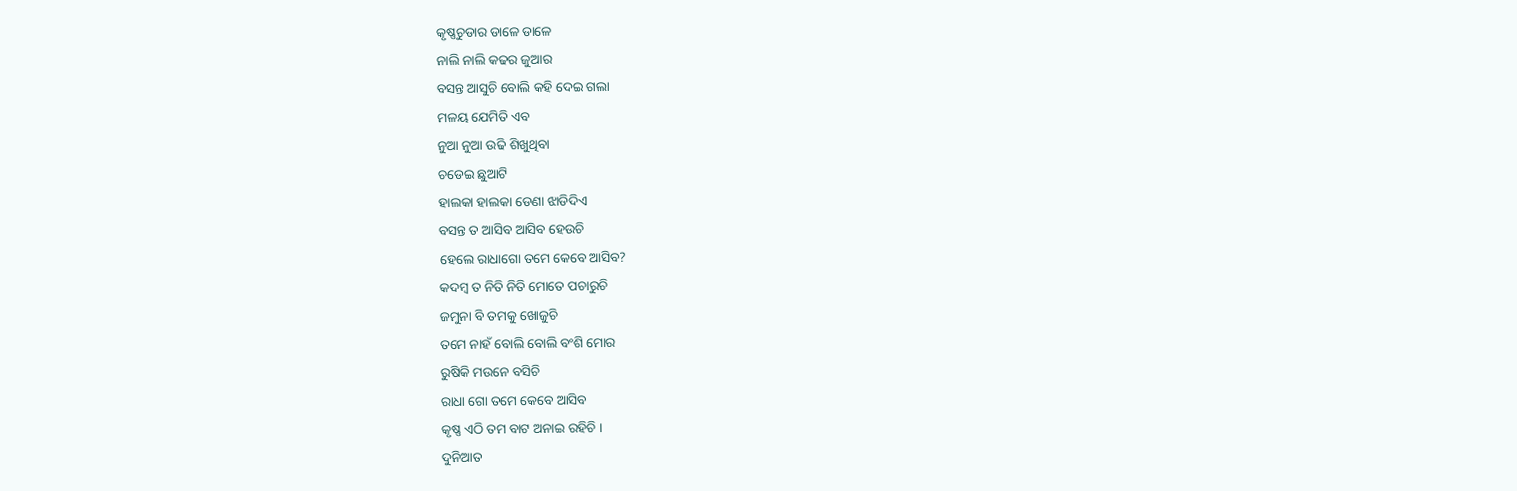କୃଷ୍ଣଚୁଡାର ଡାଳେ ଡାଳେ
ନାଲି ନାଲି କଢର ଜୁଆର
ବସନ୍ତ ଆସୁଚି ବୋଲି କହି ଦେଇ ଗଲା
ମଳୟ ଯେମିତି ଏବ
ନୁଆ ନୁଆ ଉଢି ଶିଖୁଥିବା
ଚଡେଇ ଛୁଆଟି
ହାଲକା ହାଲକା ଡେଣା ଝାଡିଦିଏ
ବସନ୍ତ ତ ଆସିବ ଆସିବ ହେଉଚି
ହେଲେ ରାଧାଗୋ ତମେ କେବେ ଆସିବ?
କଦମ୍ବ ତ ନିତି ନିତି ମୋତେ ପଚାରୁଚି
ଜମୁନା ବି ତମକୁ ଖୋଜୁଚି
ତମେ ନାହଁ ବୋଲି ବୋଲି ବଂଶି ମୋର
ରୁଷିକି ମଉନେ ବସିଚି
ରାଧା ଗୋ ତମେ କେବେ ଆସିବ
କୃଷ୍ଣ ଏଠି ତମ ବାଟ ଅନାଇ ରହିଚି ।
ଦୁନିଆତ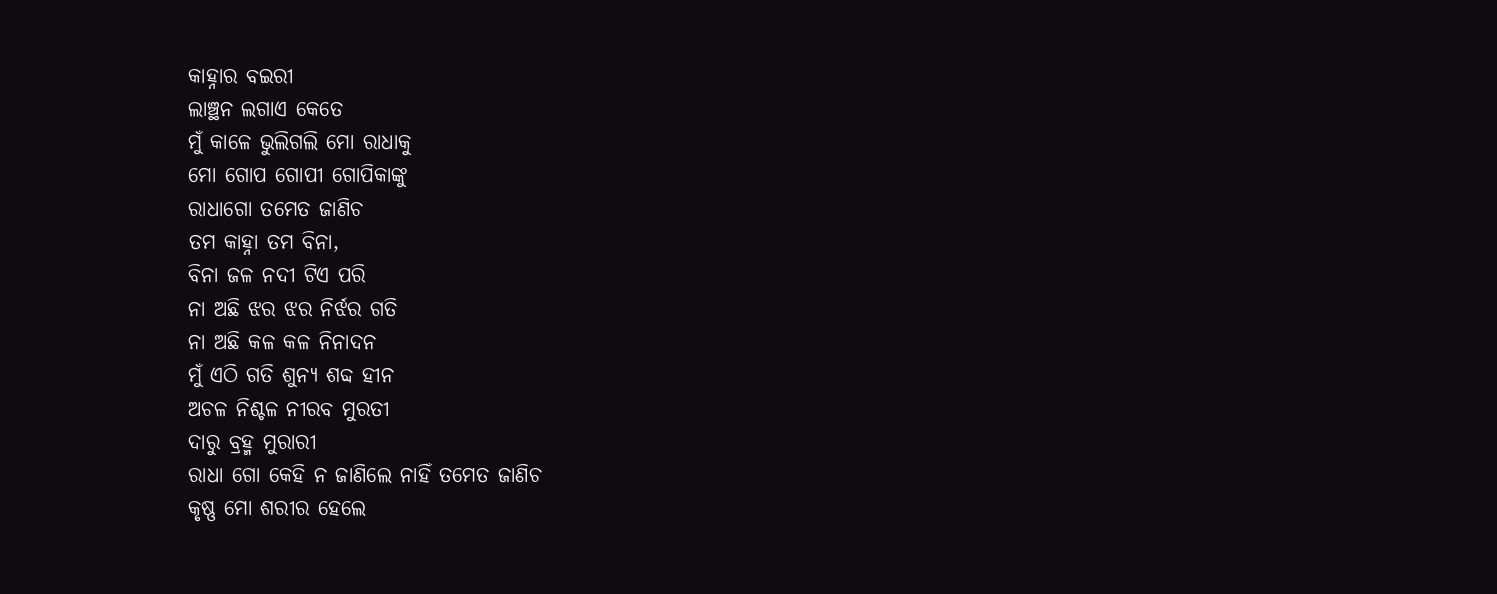କାହ୍ନାର ବଇରୀ
ଲାଞ୍ଛନ ଲଗାଏ କେତେ
ମୁଁ କାଳେ ଭୁଲିଗଲି ମୋ ରାଧାକୁ
ମୋ ଗୋପ ଗୋପୀ ଗୋପିକାଙ୍କୁ
ରାଧାଗୋ ତମେତ ଜାଣିଚ
ତମ କାହ୍ନା ତମ ବିନା,
ବିନା ଜଳ ନଦୀ ଟିଏ ପରି
ନା ଅଛି ଝର ଝର ନିର୍ଝର ଗତି
ନା ଅଛି କଳ କଳ ନିନାଦନ
ମୁଁ ଏଠି ଗତି ଶୁନ୍ୟ ଶବ୍ଦ ହୀନ
ଅଚଳ ନିଶ୍ଚଳ ନୀରବ ମୁରତୀ
ଦାରୁ ବ୍ରହ୍ମ ମୁରାରୀ
ରାଧା ଗୋ କେହି ନ ଜାଣିଲେ ନାହିଁ ତମେତ ଜାଣିଚ
କୃଷ୍ଣ ମୋ ଶରୀର ହେଲେ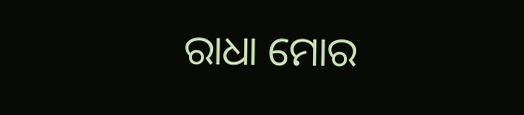ରାଧା ମୋର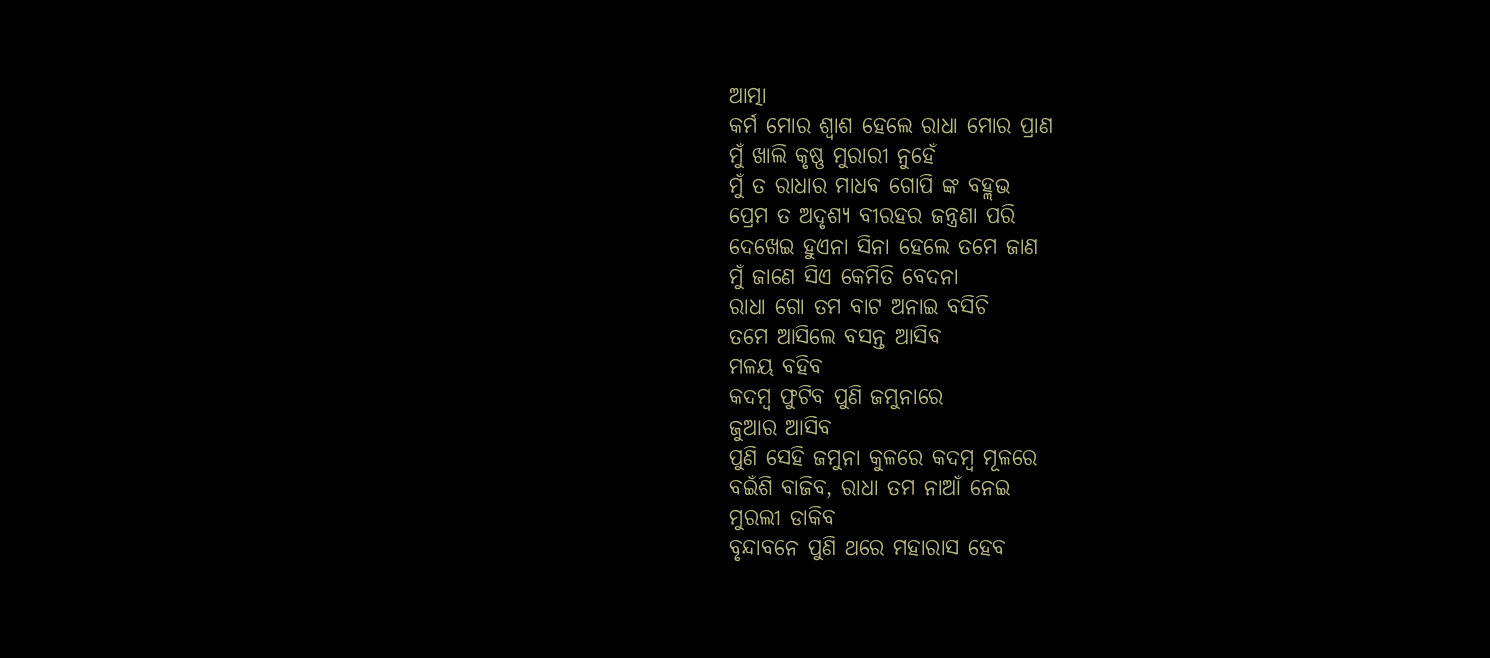ଆତ୍ମା
କର୍ମ ମୋର ଶ୍ୱାଶ ହେଲେ ରାଧା ମୋର ପ୍ରାଣ
ମୁଁ ଖାଲି କୃଷ୍ଣ ମୁରାରୀ ନୁହେଁ
ମୁଁ ତ ରାଧାର ମାଧବ ଗୋପି ଙ୍କ ବହ୍ଲଭ
ପ୍ରେମ ତ ଅଦୃଶ୍ୟ ବୀରହର ଜନ୍ତ୍ରଣା ପରି
ଦେଖେଇ ହୁଏନା ସିନା ହେଲେ ତମେ ଜାଣ
ମୁଁ ଜାଣେ ସିଏ କେମିତି ବେଦନା
ରାଧା ଗୋ ତମ ବାଟ ଅନାଇ ବସିଚି
ତମେ ଆସିଲେ ବସନ୍ତ ଆସିବ
ମଳୟ ବହିବ
କଦମ୍ବ ଫୁଟିବ ପୁଣି ଜମୁନାରେ
ଜୁଆର ଆସିବ
ପୁଣି ସେହି ଜମୁନା କୁଳରେ କଦମ୍ବ ମୂଳରେ
ବଇଁଶି ବାଜିବ, ରାଧା ତମ ନାଆଁ ନେଇ
ମୁରଲୀ ଡାକିବ
ବୃନ୍ଦାବନେ ପୁଣି ଥରେ ମହାରାସ ହେବ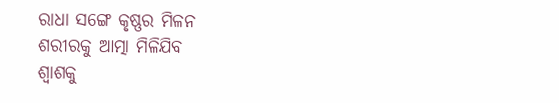ରାଧା ସଙ୍ଗେ କୃଷ୍ଣର ମିଳନ
ଶରୀରକୁ ଆତ୍ମା ମିଳିଯିବ
ଶ୍ୱାଶକୁ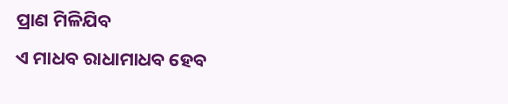ପ୍ରାଣ ମିଳିଯିବ
ଏ ମାଧବ ରାଧାମାଧବ ହେବ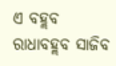ଏ ବହ୍ଲବ ରାଧାବହ୍ଲବ ସାଜିବ